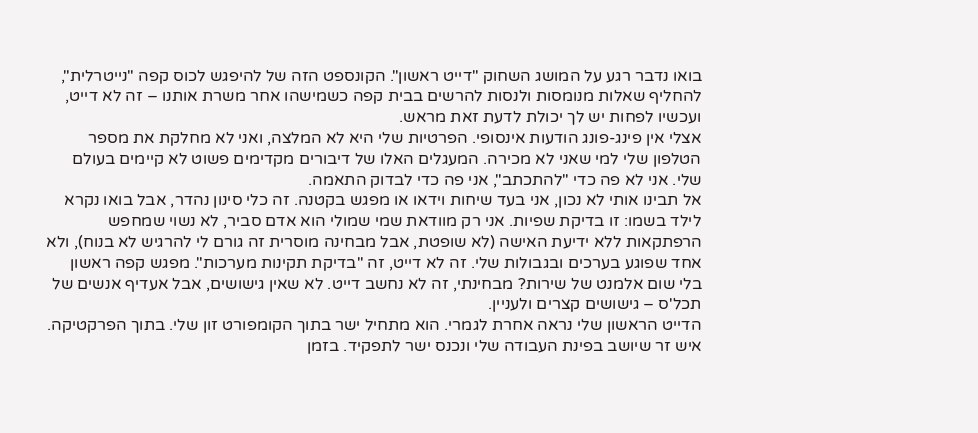בואו נדבר רגע על המושג השחוק "דייט ראשון". הקונספט הזה של להיפגש לכוס קפה "נייטרלית", להחליף שאלות מנומסות ולנסות להרשים בבית קפה כשמישהו אחר משרת אותנו – זה לא דייט, ועכשיו לפחות יש לך יכולת לדעת זאת מראש.
אצלי אין פינג-פונג הודעות אינסופי. הפרטיות שלי היא לא המלצה, ואני לא מחלקת את מספר הטלפון שלי למי שאני לא מכירה. המעגלים האלו של דיבורים מקדימים פשוט לא קיימים בעולם שלי. אני לא פה כדי "להתכתב", אני פה כדי לבדוק התאמה.
אל תבינו אותי לא נכון, אני בעד שיחות וידאו או מפגש בקטנה. זה כלי סינון נהדר, אבל בואו נקרא לילד בשמו: זו בדיקת שפיות. אני רק מוודאת שמי שמולי הוא אדם סביר, לא נשוי שמחפש הרפתקאות ללא ידיעת האישה (לא שופטת, אבל מבחינה מוסרית זה גורם לי להרגיש לא בנוח), ולא אחד שפוגע בערכים ובגבולות שלי. זה לא דייט, זה "בדיקת תקינות מערכות". מפגש קפה ראשון בלי שום אלמנט של שירות? מבחינתי, זה לא נחשב דייט. לא שאין גישושים, אבל אעדיף אנשים של תכל'ס – גישושים קצרים ולעניין.
הדייט הראשון שלי נראה אחרת לגמרי. הוא מתחיל ישר בתוך הקומפורט זון שלי. בתוך הפרקטיקה. איש זר שיושב בפינת העבודה שלי ונכנס ישר לתפקיד. בזמן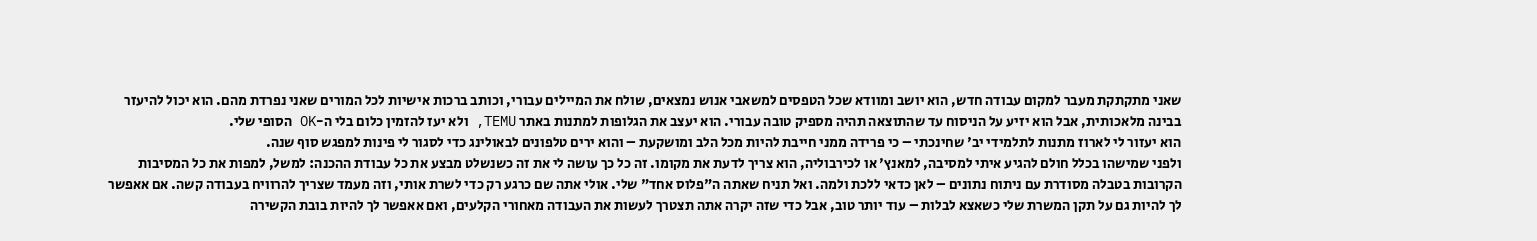שאני מתקתקת מעבר למקום עבודה חדש, הוא יושב ומוודא שכל הטפסים למשאבי אנוש נמצאים, שולח את המיילים עבורי, וכותב ברכות אישיות לכל המורים שאני נפרדת מהם. הוא יכול להיעזר בבינה מלאכותית, אבל הוא יזיע על הניסוח עד שהתוצאה תהיה מספיק טובה עבורי. הוא יעצב את הגלופות למתנות באתר TEMU, ולא יעז להזמין כלום בלי ה-OK הסופי שלי.
הוא יעזור לי לארוז מתנות לתלמידי יב' שחינכתי – כי פרידה ממני חייבת להיות מכל הלב ומושקעת – והוא ירים טלפונים לבאולינג כדי לסגור לי פינות למפגש סוף שנה.
ולפני שמישהו בכלל חולם להגיע איתי למסיבה, למאנץ' או לכירבוליה, הוא צריך לדעת את מקומו. זה כל כך עושה לי את זה כשנשלט מבצע את כל עבודת ההכנה: למשל, למפות את כל המסיבות הקרובות בטבלה מסודרת עם ניתוח נתונים – לאן כדאי ללכת ולמה. ואל תניח שאתה ה"פלוס אחד" שלי. אולי אתה שם כרגע רק כדי לשרת אותי, וזה מעמד שצריך להרוויח בעבודה קשה. אם אאפשר לך להיות גם על תקן המשרת שלי כשאצא לבלות – עוד יותר טוב, אבל כדי שזה יקרה אתה תצטרך לעשות את העבודה מאחורי הקלעים, ואם אאפשר לך להיות בובת הקשירה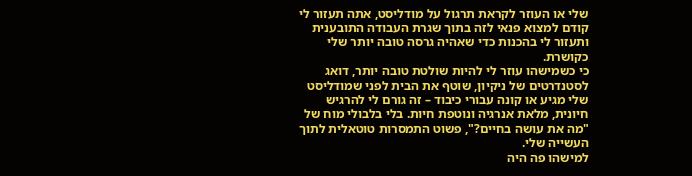שלי או העוזר לקראת תרגול על מודליסט, אתה תעזור לי קודם למצוא פנאי לזה בתוך שגרת העבודה התובענית ותעזור לי בהכנות כדי שאהיה גרסה טובה יותר שלי כקושרת.
כי כשמישהו עוזר לי להיות שולטת טובה יותר, דואג לסטנדרטים של ניקיון, שוטף את הבית לפני שמודליסט שלי מגיע או קונה עבורי כיבוד – זה גורם לי להרגיש חיונית, מלאת אנרגיה ונוטפת חיות. בלי בלבולי מוח של "מה את עושה בחיים?", פשוט התמסרות טוטאלית לתוך העשייה שלי.
למישהו פה היה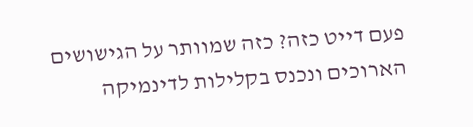פעם דייט כזה? כזה שמוותר על הגישושים הארוכים ונכנס בקלילות לדינמיקה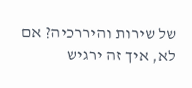של שירות והיררכיה? אם לא, איך זה ירגיש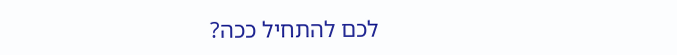לכם להתחיל ככה?